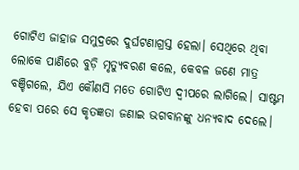ଗୋଟିଏ ଜାହାଜ ସମୁଦ୍ରରେ ଦୁର୍ଘଟଣାଗ୍ରସ୍ତ ହେଲା। ସେଥିରେ ଥିବା ଲୋକେ ପାଣିରେ ବୁଡ଼ି ମୃତ୍ୟୁବରଣ କଲେ, କେବଳ ଜଣେ ମାତ୍ର ବଞ୍ଚିଗଲେ, ଯିଏ କୌଣସି ମତେ ଗୋଟିଏ ଦ୍ବୀପରେ ଲାଗିଲେ। ସାଷ୍ଟମ ହେବା ପରେ ସେ କୃତଜ୍ଞତା ଜଣାଇ ଭଗବାନଙ୍କୁ ଧନ୍ୟବାଦ ଦେଲେ।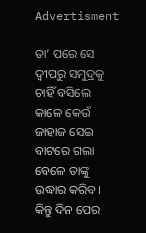Advertisment

ତା’ ପରେ ସେ ଦ୍ବୀପରୁ ସମୁଦ୍ରକୁ ଚାହିଁ ବସିଲେ କାଳେ କେଉଁ ଜାହାଜ ସେଇ ବାଟରେ ଗଲା ବେଳେ ତାଙ୍କୁ ଉଦ୍ଧାର କରିବ। କିନ୍ତୁ ଦିନ ପ‌େର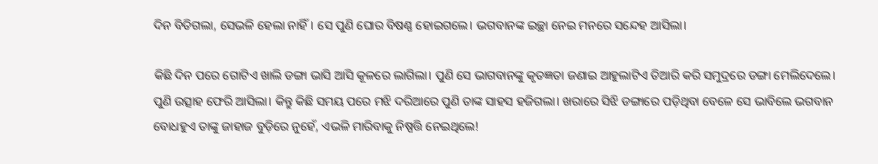ଦିନ ବିତିଗଲା, ସେଭଳି ହେଲା ନାହିଁ। ସେ ପୁଣି ଘୋର ବିଷଣ୍ଣ ହୋଇଗଲେ। ଭଗବାନଙ୍କ ଇଚ୍ଛା ନେଇ ମନରେ ସନ୍ଦେହ ଆସିଲା।

କିଛି ଦିନ ପରେ ଗୋଟିଏ ଖାଲି ଡଙ୍ଗା ଭାସି ଆସି କୂଳରେ ଲାଗିଲା। ପୁଣି ସେ ଭାଗବାନଙ୍କୁ କୃତଜ୍ଞତା ଜଣାଇ ଆହୁଲାଟିଏ ତିଆରି କରି ସମୁଦ୍ରରେ ଡଙ୍ଗା ମେଲିଦେଲେ। ପୁଣି ଉତ୍ସାହ ଫେରି ଆସିଲା। କିନ୍ତୁ କିଛି ସମୟ ପରେ ମଝି ଦରିଆରେ ପୁଣି ତାଙ୍କ ସାହସ ହଜିଗଲା। ଖରାରେ ସିଝି ଡଙ୍ଗାରେ ପଡ଼ିଥିବା ବେଳେ ସେ ଭାବିଲେ ଭଗବାନ ବୋଧହୁଏ ତାଙ୍କୁ ଜାହାଜ ବୁଡ଼ିରେ ନୁହେଁ, ଏଭଳି ମାରିବାକୁ ନିଷ୍ପତ୍ତି ନେଇଥିଲେ!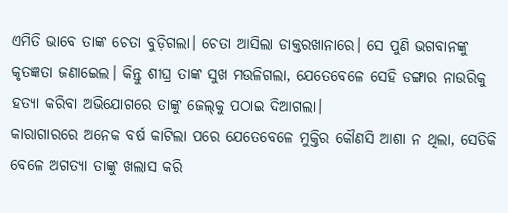ଏମିତି ଭାବେ ତାଙ୍କ ଚେତା ବୁଡ଼ିଗଲା। ଚେତା ଆସିଲା ଡାକ୍ତରଖାନାରେ। ସେ ପୁଣି ଭଗବାନଙ୍କୁ କୃତଜ୍ଞତା ଜଣାଇ‌େଲ। କିନ୍ତୁ ଶୀଘ୍ର ତାଙ୍କ ସୁଖ ମଉଳିଗଲା, ଯେତେବେଳେ ସେହି ଡଙ୍ଗାର ନାଉରିକୁ ହତ୍ୟା କରିବା ଅଭିଯୋଗରେ ତାଙ୍କୁ ଜେଲ୍‌କୁ ପଠାଇ ଦିଆଗଲା।
କାରାଗାରରେ ଅନେକ ବର୍ଷ କାଟିଲା ପରେ ଯେତେବେଳେ ମୁକ୍ତିର କୌଣସି ଆଶା ନ ଥିଲା, ସେତିକି ବେଳେ ଅଗତ୍ୟା ତାଙ୍କୁ ଖଲାସ କରି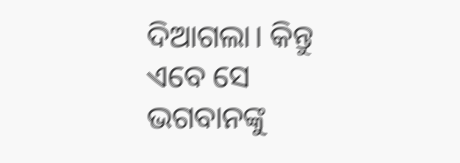ଦିଆଗଲା। କିନ୍ତୁ ଏବେ ସେ ଭଗବାନଙ୍କୁ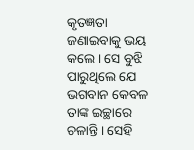କୃତଜ୍ଞତା ଜଣାଇବାକୁ ଭୟ କଲେ। ସେ ବୁଝି ପାରୁଥିଲେ ଯେ ଭଗବାନ କେବଳ ତାଙ୍କ ଇଚ୍ଛାରେ ଚଳାନ୍ତି। ସେହି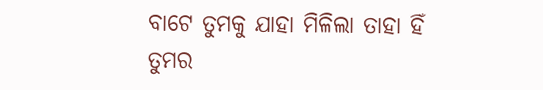ବାଟେ ତୁମକୁ ଯାହା ମିଳିଲା ତାହା ହିଁ ତୁମର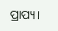ପ୍ରାପ୍ୟ।